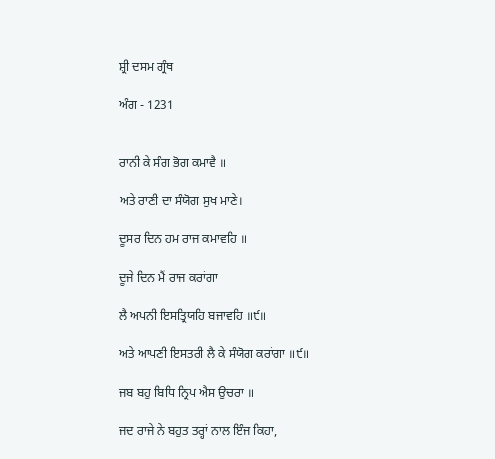ਸ਼੍ਰੀ ਦਸਮ ਗ੍ਰੰਥ

ਅੰਗ - 1231


ਰਾਨੀ ਕੇ ਸੰਗ ਭੋਗ ਕਮਾਵੈ ॥

ਅਤੇ ਰਾਣੀ ਦਾ ਸੰਯੋਗ ਸੁਖ ਮਾਣੇ।

ਦੂਸਰ ਦਿਨ ਹਮ ਰਾਜ ਕਮਾਵਹਿ ॥

ਦੂਜੇ ਦਿਨ ਮੈਂ ਰਾਜ ਕਰਾਂਗਾ

ਲੈ ਅਪਨੀ ਇਸਤ੍ਰਿਯਹਿ ਬਜਾਵਹਿ ॥੯॥

ਅਤੇ ਆਪਣੀ ਇਸਤਰੀ ਲੈ ਕੇ ਸੰਯੋਗ ਕਰਾਂਗਾ ॥੯॥

ਜਬ ਬਹੁ ਬਿਧਿ ਨ੍ਰਿਪ ਐਸ ਉਚਰਾ ॥

ਜਦ ਰਾਜੇ ਨੇ ਬਹੁਤ ਤਰ੍ਹਾਂ ਨਾਲ ਇੰਜ ਕਿਹਾ,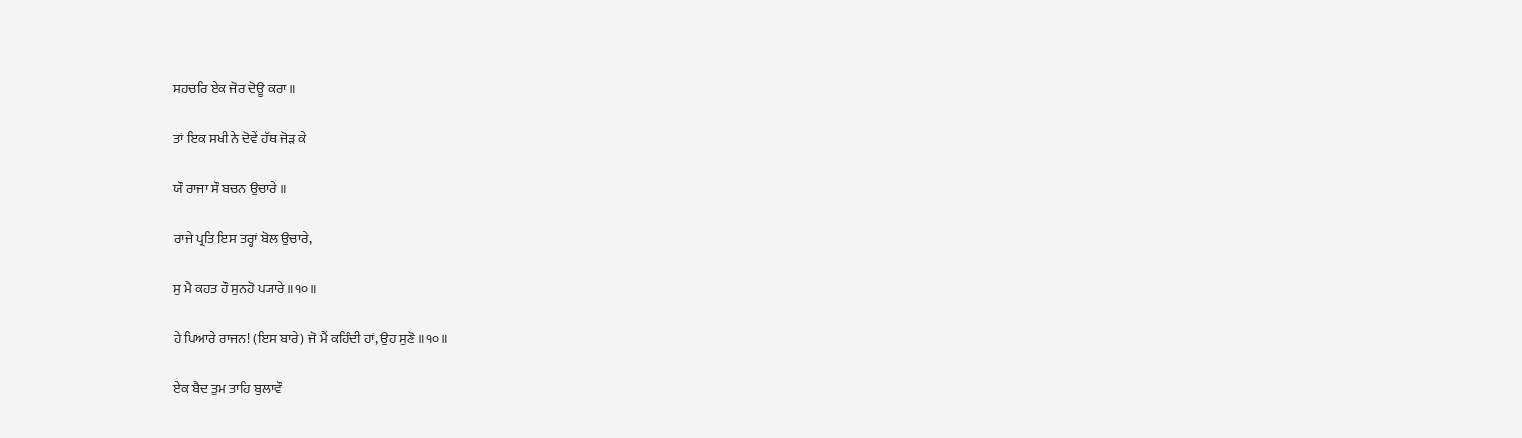ਸਹਚਰਿ ਏਕ ਜੋਰ ਦੋਊ ਕਰਾ ॥

ਤਾਂ ਇਕ ਸਖੀ ਨੇ ਦੋਵੇਂ ਹੱਥ ਜੋੜ ਕੇ

ਯੌ ਰਾਜਾ ਸੌ ਬਚਨ ਉਚਾਰੇ ॥

ਰਾਜੇ ਪ੍ਰਤਿ ਇਸ ਤਰ੍ਹਾਂ ਬੋਲ ਉਚਾਰੇ,

ਸੁ ਮੈ ਕਹਤ ਹੌ ਸੁਨਹੋ ਪ੍ਯਾਰੇ ॥੧੦॥

ਹੇ ਪਿਆਰੇ ਰਾਜਨ! (ਇਸ ਬਾਰੇ) ਜੋ ਮੈਂ ਕਹਿੰਦੀ ਹਾਂ, ਉਹ ਸੁਣੋ ॥੧੦॥

ਏਕ ਬੈਦ ਤੁਮ ਤਾਹਿ ਬੁਲਾਵੌ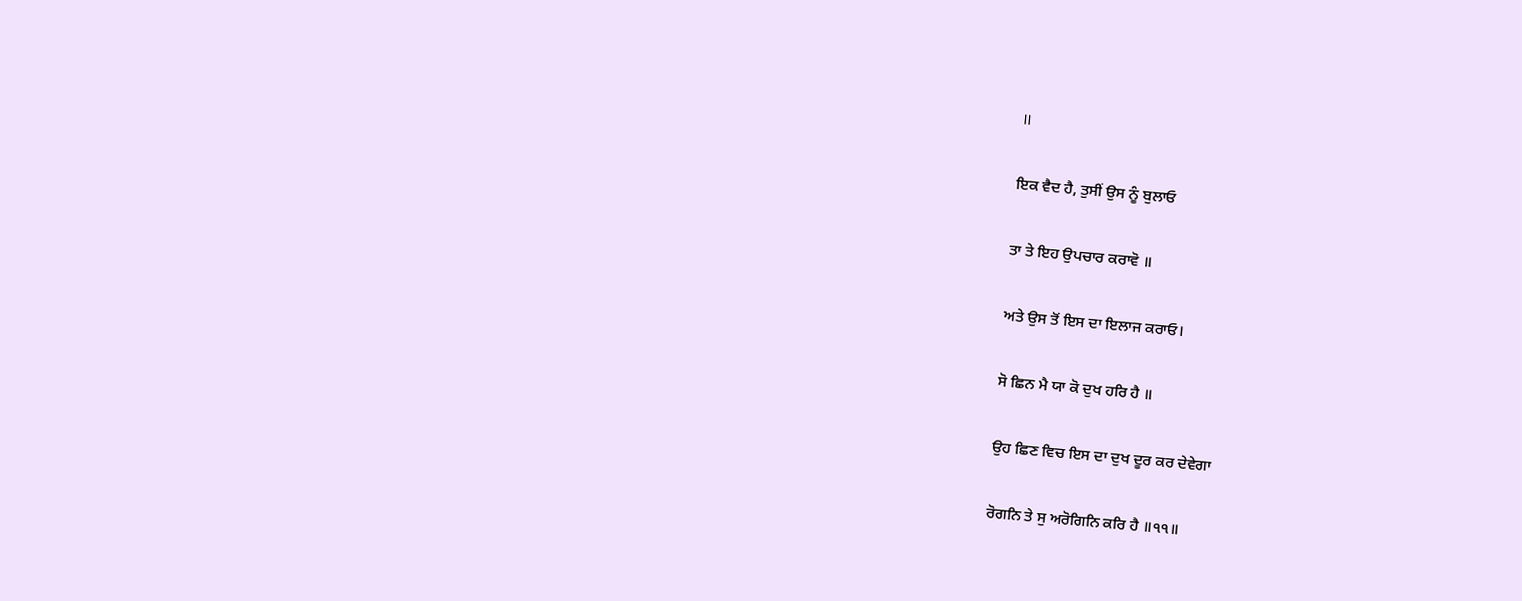॥

ਇਕ ਵੈਦ ਹੈ, ਤੁਸੀਂ ਉਸ ਨੂੰ ਬੁਲਾਓ

ਤਾ ਤੇ ਇਹ ਉਪਚਾਰ ਕਰਾਵੋ ॥

ਅਤੇ ਉਸ ਤੋਂ ਇਸ ਦਾ ਇਲਾਜ ਕਰਾਓ।

ਸੋ ਛਿਨ ਮੈ ਯਾ ਕੋ ਦੁਖ ਹਰਿ ਹੈ ॥

ਉਹ ਛਿਣ ਵਿਚ ਇਸ ਦਾ ਦੁਖ ਦੂਰ ਕਰ ਦੇਵੇਗਾ

ਰੋਗਨਿ ਤੇ ਸੁ ਅਰੋਗਿਨਿ ਕਰਿ ਹੈ ॥੧੧॥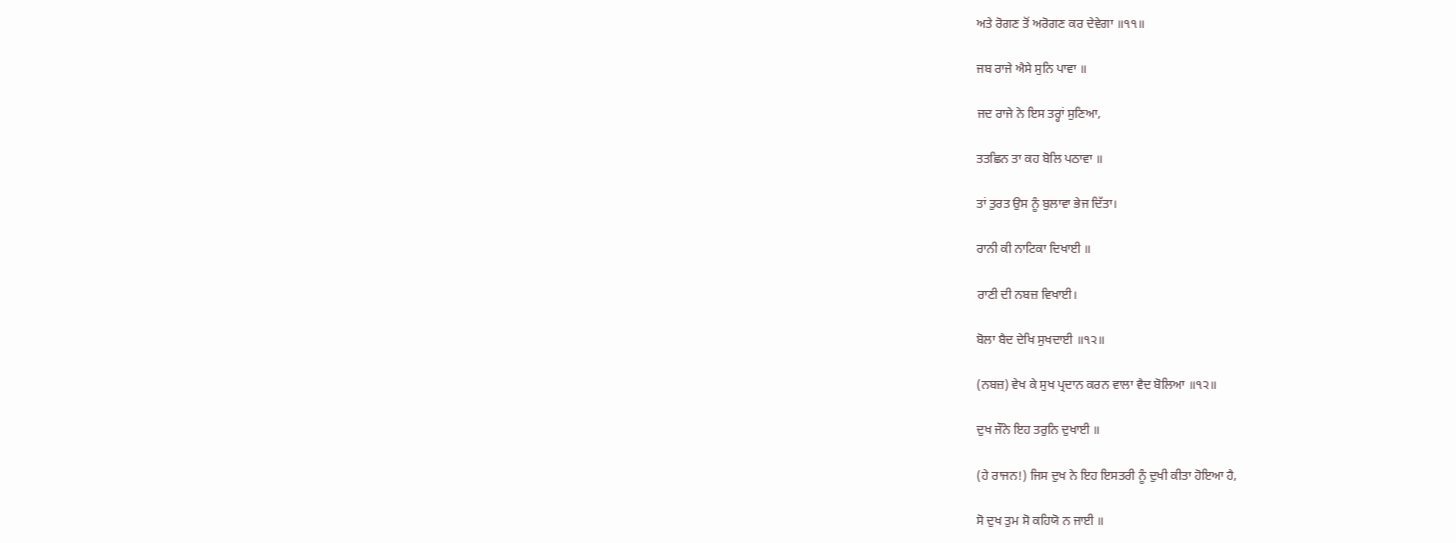ਅਤੇ ਰੋਗਣ ਤੋਂ ਅਰੋਗਣ ਕਰ ਦੇਵੇਗਾ ॥੧੧॥

ਜਬ ਰਾਜੇ ਐਸੇ ਸੁਨਿ ਪਾਵਾ ॥

ਜਦ ਰਾਜੇ ਨੇ ਇਸ ਤਰ੍ਹਾਂ ਸੁਣਿਆ,

ਤਤਛਿਨ ਤਾ ਕਹ ਬੋਲਿ ਪਠਾਵਾ ॥

ਤਾਂ ਤੁਰਤ ਉਸ ਨੂੰ ਬੁਲਾਵਾ ਭੇਜ ਦਿੱਤਾ।

ਰਾਨੀ ਕੀ ਨਾਟਿਕਾ ਦਿਖਾਈ ॥

ਰਾਣੀ ਦੀ ਨਬਜ਼ ਵਿਖਾਈ।

ਬੋਲਾ ਬੈਦ ਦੇਖਿ ਸੁਖਦਾਈ ॥੧੨॥

(ਨਬਜ਼) ਵੇਖ ਕੇ ਸੁਖ ਪ੍ਰਦਾਨ ਕਰਨ ਵਾਲਾ ਵੈਦ ਬੋਲਿਆ ॥੧੨॥

ਦੁਖ ਜੌਨੇ ਇਹ ਤਰੁਨਿ ਦੁਖਾਈ ॥

(ਹੇ ਰਾਜਨ!) ਜਿਸ ਦੁਖ ਨੇ ਇਹ ਇਸਤਰੀ ਨੂੰ ਦੁਖੀ ਕੀਤਾ ਹੋਇਆ ਹੈ,

ਸੋ ਦੁਖ ਤੁਮ ਸੋ ਕਹਿਯੋ ਨ ਜਾਈ ॥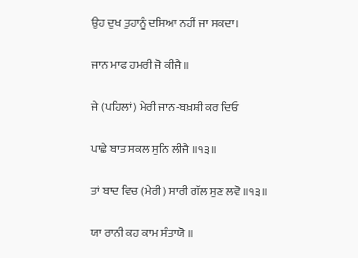ਉਹ ਦੁਖ ਤੁਹਾਨੂੰ ਦਸਿਆ ਨਹੀਂ ਜਾ ਸਕਦਾ।

ਜਾਨ ਮਾਫ ਹਮਰੀ ਜੋ ਕੀਜੈ ॥

ਜੇ (ਪਹਿਲਾਂ) ਮੇਰੀ ਜਾਨ-ਬਖ਼ਸ਼ੀ ਕਰ ਦਿਓ

ਪਾਛੇ ਬਾਤ ਸਕਲ ਸੁਨਿ ਲੀਜੈ ॥੧੩॥

ਤਾਂ ਬਾਦ ਵਿਚ (ਮੇਰੀ) ਸਾਰੀ ਗੱਲ ਸੁਣ ਲਵੋ ॥੧੩॥

ਯਾ ਰਾਨੀ ਕਹ ਕਾਮ ਸੰਤਾਯੋ ॥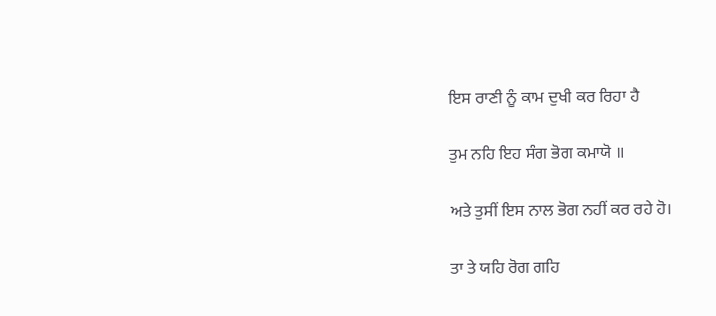ਇਸ ਰਾਣੀ ਨੂੰ ਕਾਮ ਦੁਖੀ ਕਰ ਰਿਹਾ ਹੈ

ਤੁਮ ਨਹਿ ਇਹ ਸੰਗ ਭੋਗ ਕਮਾਯੋ ॥

ਅਤੇ ਤੁਸੀਂ ਇਸ ਨਾਲ ਭੋਗ ਨਹੀਂ ਕਰ ਰਹੇ ਹੋ।

ਤਾ ਤੇ ਯਹਿ ਰੋਗ ਗਹਿ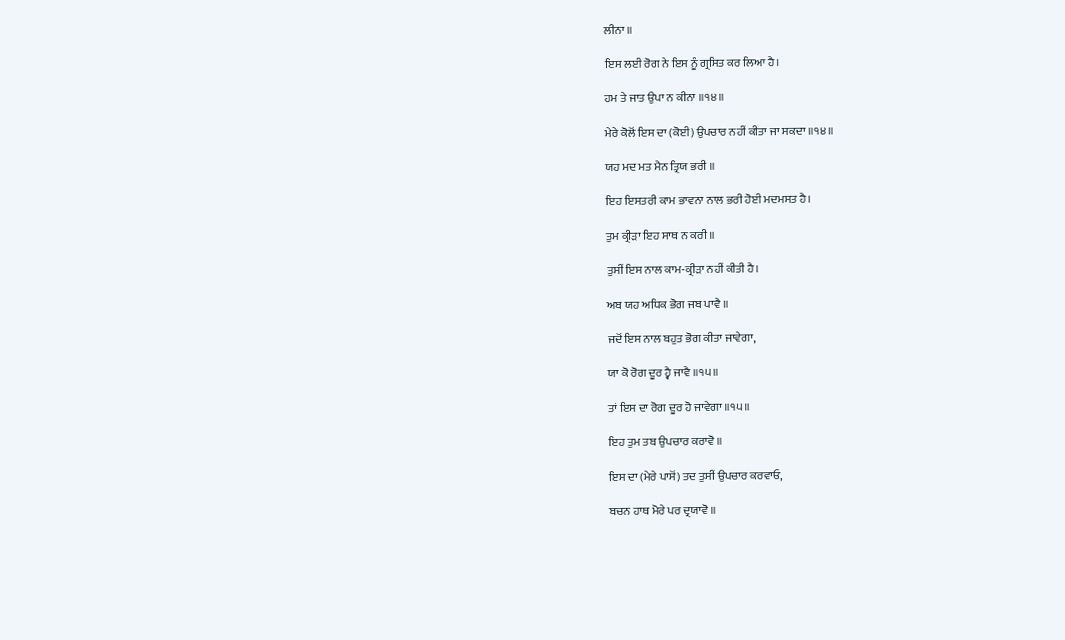ਲੀਨਾ ॥

ਇਸ ਲਈ ਰੋਗ ਨੇ ਇਸ ਨੂੰ ਗ੍ਰਸਿਤ ਕਰ ਲਿਆ ਹੈ।

ਹਮ ਤੇ ਜਾਤ ਉਪਾ ਨ ਕੀਨਾ ॥੧੪॥

ਮੇਰੇ ਕੋਲੋਂ ਇਸ ਦਾ (ਕੋਈ) ਉਪਚਾਰ ਨਹੀਂ ਕੀਤਾ ਜਾ ਸਕਦਾ ॥੧੪॥

ਯਹ ਮਦ ਮਤ ਮੈਨ ਤ੍ਰਿਯ ਭਰੀ ॥

ਇਹ ਇਸਤਰੀ ਕਾਮ ਭਾਵਨਾ ਨਾਲ ਭਰੀ ਹੋਈ ਮਦਮਸਤ ਹੈ।

ਤੁਮ ਕ੍ਰੀੜਾ ਇਹ ਸਾਥ ਨ ਕਰੀ ॥

ਤੁਸੀਂ ਇਸ ਨਾਲ ਕਾਮ-ਕ੍ਰੀੜਾ ਨਹੀਂ ਕੀਤੀ ਹੈ।

ਅਬ ਯਹ ਅਧਿਕ ਭੋਗ ਜਬ ਪਾਵੈ ॥

ਜਦੋਂ ਇਸ ਨਾਲ ਬਹੁਤ ਭੋਗ ਕੀਤਾ ਜਾਵੇਗਾ,

ਯਾ ਕੋ ਰੋਗ ਦੂਰ ਹ੍ਵੈ ਜਾਵੈ ॥੧੫॥

ਤਾਂ ਇਸ ਦਾ ਰੋਗ ਦੂਰ ਹੋ ਜਾਵੇਗਾ ॥੧੫॥

ਇਹ ਤੁਮ ਤਬ ਉਪਚਾਰ ਕਰਾਵੋ ॥

ਇਸ ਦਾ (ਮੇਰੇ ਪਾਸੋਂ) ਤਦ ਤੁਸੀਂ ਉਪਚਾਰ ਕਰਵਾਓ,

ਬਚਨ ਹਾਥ ਮੋਰੇ ਪਰ ਦ੍ਰਯਾਵੋ ॥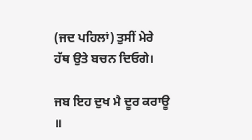(ਜਦ ਪਹਿਲਾਂ) ਤੁਸੀਂ ਮੇਰੇ ਹੱਥ ਉਤੇ ਬਚਨ ਦਿਓਗੇ।

ਜਬ ਇਹ ਦੁਖ ਮੈ ਦੂਰ ਕਰਾਊ ॥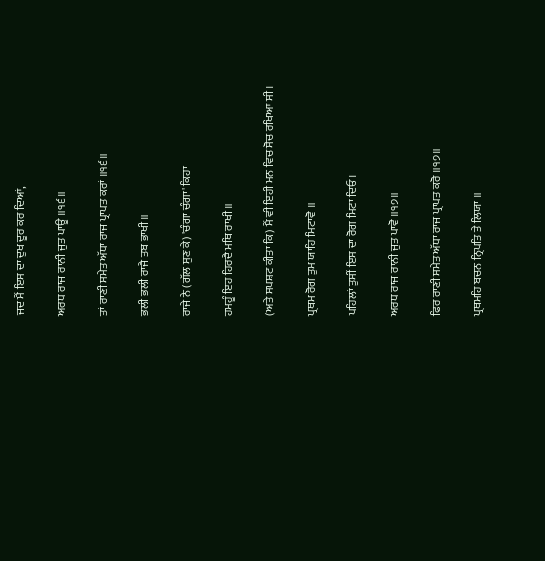ਜਦ ਮੈਂ ਇਸ ਦਾ ਦੁਖ ਦੂਰ ਕਰ ਦਿਆਂ,

ਅਰਧ ਰਾਜ ਰਾਨੀ ਜੁਤ ਪਾਊ ॥੧੬॥

ਤਾਂ ਰਾਣੀ ਸਮੇਤ ਅੱਧਾ ਰਾਜ ਪ੍ਰਾਪਤ ਕਰਾਂ ॥੧੬॥

ਭਲੀ ਭਲੀ ਰਾਜੈ ਤਬ ਭਾਖੀ ॥

ਰਾਜੇ ਨੇ (ਗੱਲ ਸੁਣ ਕੇ) 'ਚੰਗਾ ਚੰਗਾ' ਕਿਹਾ

ਹਮਹੂੰ ਇਹ ਹਿਰਦੈ ਮਥਿ ਰਾਖੀ ॥

(ਅਤੇ ਸਪਸ਼ਟ ਕੀਤਾ ਕਿ) ਮੈਂ ਵੀ ਇਹੀ ਮਨ ਵਿਚ ਸੋਚ ਰਖਿਆ ਸੀ।

ਪ੍ਰਥਮ ਰੋਗ ਤੁਮ ਯਾਹਿ ਮਿਟਾਵੋ ॥

ਪਹਿਲਾਂ ਤੁਸੀਂ ਇਸ ਦਾ ਰੋਗ ਮਿਟਾ ਦਿਓ।

ਅਰਧ ਰਾਜ ਰਾਨੀ ਜੁਤ ਪਾਵੋ ॥੧੭॥

ਫਿਰ ਰਾਣੀ ਸਮੇਤ ਅੱਧਾ ਰਾਜ ਪ੍ਰਾਪਤ ਕਰੋ ॥੧੭॥

ਪ੍ਰਥਮਹਿ ਬਚਨ ਨ੍ਰਿਪਤਿ ਤੇ ਲਿਯਾ ॥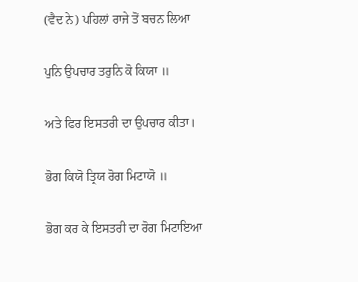(ਵੈਦ ਨੇ) ਪਹਿਲਾਂ ਰਾਜੇ ਤੋਂ ਬਚਨ ਲਿਆ

ਪੁਨਿ ਉਪਚਾਰ ਤਰੁਨਿ ਕੋ ਕਿਯਾ ॥

ਅਤੇ ਫਿਰ ਇਸਤਰੀ ਦਾ ਉਪਚਾਰ ਕੀਤਾ।

ਭੋਗ ਕਿਯੋ ਤ੍ਰਿਯ ਰੋਗ ਮਿਟਾਯੋ ॥

ਭੋਗ ਕਰ ਕੇ ਇਸਤਰੀ ਦਾ ਰੋਗ ਮਿਟਾਇਆ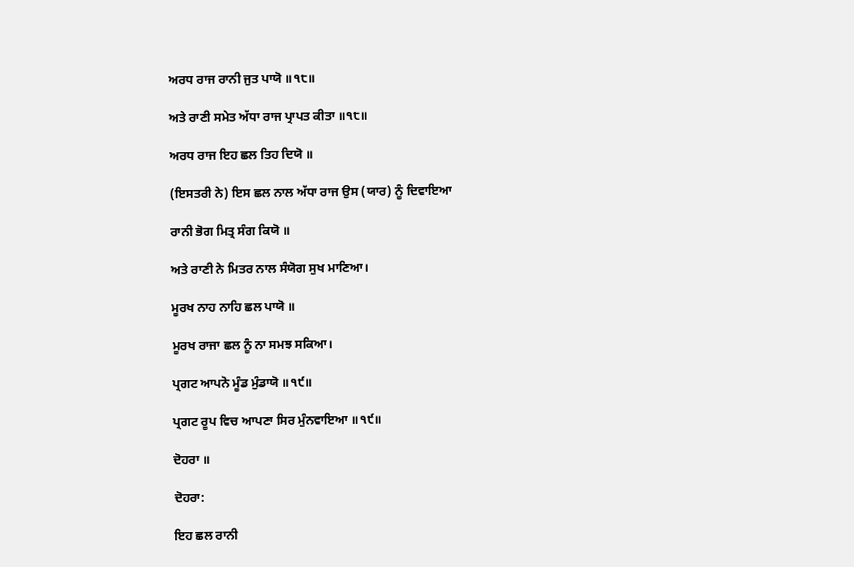ਅਰਧ ਰਾਜ ਰਾਨੀ ਜੁਤ ਪਾਯੋ ॥੧੮॥

ਅਤੇ ਰਾਣੀ ਸਮੇਤ ਅੱਧਾ ਰਾਜ ਪ੍ਰਾਪਤ ਕੀਤਾ ॥੧੮॥

ਅਰਧ ਰਾਜ ਇਹ ਛਲ ਤਿਹ ਦਿਯੋ ॥

(ਇਸਤਰੀ ਨੇ) ਇਸ ਛਲ ਨਾਲ ਅੱਧਾ ਰਾਜ ਉਸ (ਯਾਰ) ਨੂੰ ਦਿਵਾਇਆ

ਰਾਨੀ ਭੋਗ ਮਿਤ੍ਰ ਸੰਗ ਕਿਯੋ ॥

ਅਤੇ ਰਾਣੀ ਨੇ ਮਿਤਰ ਨਾਲ ਸੰਯੋਗ ਸੁਖ ਮਾਣਿਆ।

ਮੂਰਖ ਨਾਹ ਨਾਹਿ ਛਲ ਪਾਯੋ ॥

ਮੂਰਖ ਰਾਜਾ ਛਲ ਨੂੰ ਨਾ ਸਮਝ ਸਕਿਆ।

ਪ੍ਰਗਟ ਆਪਨੋ ਮੂੰਡ ਮੁੰਡਾਯੋ ॥੧੯॥

ਪ੍ਰਗਟ ਰੂਪ ਵਿਚ ਆਪਣਾ ਸਿਰ ਮੁੰਨਵਾਇਆ ॥੧੯॥

ਦੋਹਰਾ ॥

ਦੋਹਰਾ:

ਇਹ ਛਲ ਰਾਨੀ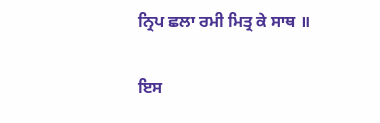ਨ੍ਰਿਪ ਛਲਾ ਰਮੀ ਮਿਤ੍ਰ ਕੇ ਸਾਥ ॥

ਇਸ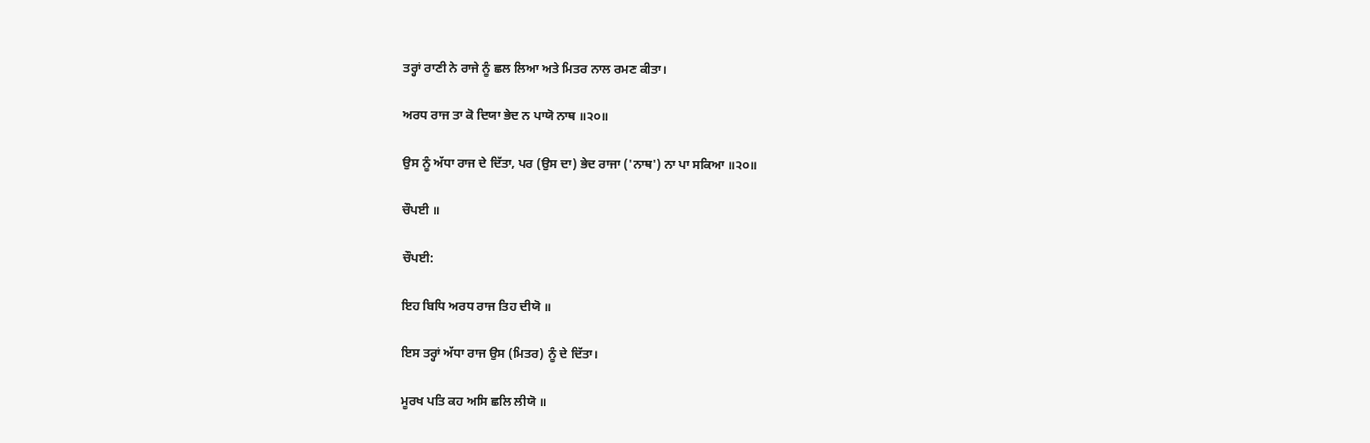ਤਰ੍ਹਾਂ ਰਾਣੀ ਨੇ ਰਾਜੇ ਨੂੰ ਛਲ ਲਿਆ ਅਤੇ ਮਿਤਰ ਨਾਲ ਰਮਣ ਕੀਤਾ।

ਅਰਧ ਰਾਜ ਤਾ ਕੋ ਦਿਯਾ ਭੇਦ ਨ ਪਾਯੋ ਨਾਥ ॥੨੦॥

ਉਸ ਨੂੰ ਅੱਧਾ ਰਾਜ ਦੇ ਦਿੱਤਾ, ਪਰ (ਉਸ ਦਾ) ਭੇਦ ਰਾਜਾ ('ਨਾਥ') ਨਾ ਪਾ ਸਕਿਆ ॥੨੦॥

ਚੌਪਈ ॥

ਚੌਪਈ:

ਇਹ ਬਿਧਿ ਅਰਧ ਰਾਜ ਤਿਹ ਦੀਯੋ ॥

ਇਸ ਤਰ੍ਹਾਂ ਅੱਧਾ ਰਾਜ ਉਸ (ਮਿਤਰ) ਨੂੰ ਦੇ ਦਿੱਤਾ।

ਮੂਰਖ ਪਤਿ ਕਹ ਅਸਿ ਛਲਿ ਲੀਯੋ ॥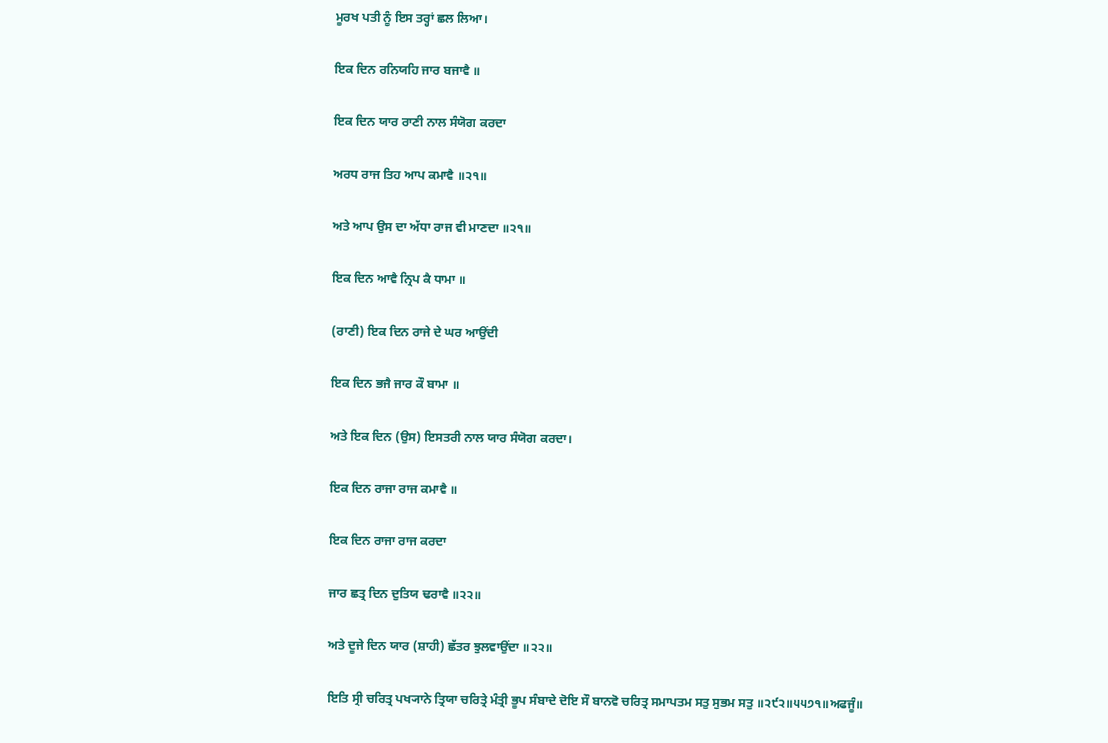ਮੂਰਖ ਪਤੀ ਨੂੰ ਇਸ ਤਰ੍ਹਾਂ ਛਲ ਲਿਆ।

ਇਕ ਦਿਨ ਰਨਿਯਹਿ ਜਾਰ ਬਜਾਵੈ ॥

ਇਕ ਦਿਨ ਯਾਰ ਰਾਣੀ ਨਾਲ ਸੰਯੋਗ ਕਰਦਾ

ਅਰਧ ਰਾਜ ਤਿਹ ਆਪ ਕਮਾਵੈ ॥੨੧॥

ਅਤੇ ਆਪ ਉਸ ਦਾ ਅੱਧਾ ਰਾਜ ਵੀ ਮਾਣਦਾ ॥੨੧॥

ਇਕ ਦਿਨ ਆਵੈ ਨ੍ਰਿਪ ਕੈ ਧਾਮਾ ॥

(ਰਾਣੀ) ਇਕ ਦਿਨ ਰਾਜੇ ਦੇ ਘਰ ਆਉਂਦੀ

ਇਕ ਦਿਨ ਭਜੈ ਜਾਰ ਕੌ ਬਾਮਾ ॥

ਅਤੇ ਇਕ ਦਿਨ (ਉਸ) ਇਸਤਰੀ ਨਾਲ ਯਾਰ ਸੰਯੋਗ ਕਰਦਾ।

ਇਕ ਦਿਨ ਰਾਜਾ ਰਾਜ ਕਮਾਵੈ ॥

ਇਕ ਦਿਨ ਰਾਜਾ ਰਾਜ ਕਰਦਾ

ਜਾਰ ਛਤ੍ਰ ਦਿਨ ਦੁਤਿਯ ਢਰਾਵੈ ॥੨੨॥

ਅਤੇ ਦੂਜੇ ਦਿਨ ਯਾਰ (ਸ਼ਾਹੀ) ਛੱਤਰ ਝੁਲਵਾਉਂਦਾ ॥੨੨॥

ਇਤਿ ਸ੍ਰੀ ਚਰਿਤ੍ਰ ਪਖ੍ਯਾਨੇ ਤ੍ਰਿਯਾ ਚਰਿਤ੍ਰੇ ਮੰਤ੍ਰੀ ਭੂਪ ਸੰਬਾਦੇ ਦੋਇ ਸੌ ਬਾਨਵੋ ਚਰਿਤ੍ਰ ਸਮਾਪਤਮ ਸਤੁ ਸੁਭਮ ਸਤੁ ॥੨੯੨॥੫੫੭੧॥ਅਫਜੂੰ॥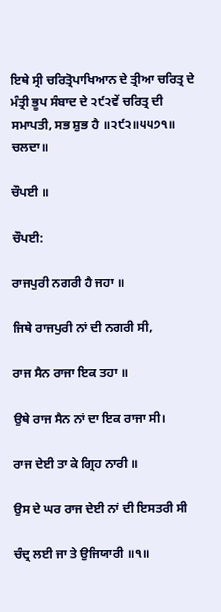ਇਥੇ ਸ੍ਰੀ ਚਰਿਤ੍ਰੋਪਾਖਿਆਨ ਦੇ ਤ੍ਰੀਆ ਚਰਿਤ੍ਰ ਦੇ ਮੰਤ੍ਰੀ ਭੂਪ ਸੰਬਾਦ ਦੇ ੨੯੨ਵੇਂ ਚਰਿਤ੍ਰ ਦੀ ਸਮਾਪਤੀ, ਸਭ ਸ਼ੁਭ ਹੈ ॥੨੯੨॥੫੫੭੧॥ ਚਲਦਾ॥

ਚੌਪਈ ॥

ਚੌਪਈ:

ਰਾਜਪੁਰੀ ਨਗਰੀ ਹੈ ਜਹਾ ॥

ਜਿਥੇ ਰਾਜਪੁਰੀ ਨਾਂ ਦੀ ਨਗਰੀ ਸੀ,

ਰਾਜ ਸੈਨ ਰਾਜਾ ਇਕ ਤਹਾ ॥

ਉਥੇ ਰਾਜ ਸੈਨ ਨਾਂ ਦਾ ਇਕ ਰਾਜਾ ਸੀ।

ਰਾਜ ਦੇਈ ਤਾ ਕੇ ਗ੍ਰਿਹ ਨਾਰੀ ॥

ਉਸ ਦੇ ਘਰ ਰਾਜ ਦੇਈ ਨਾਂ ਦੀ ਇਸਤਰੀ ਸੀ

ਚੰਦ੍ਰ ਲਈ ਜਾ ਤੇ ਉਜਿਯਾਰੀ ॥੧॥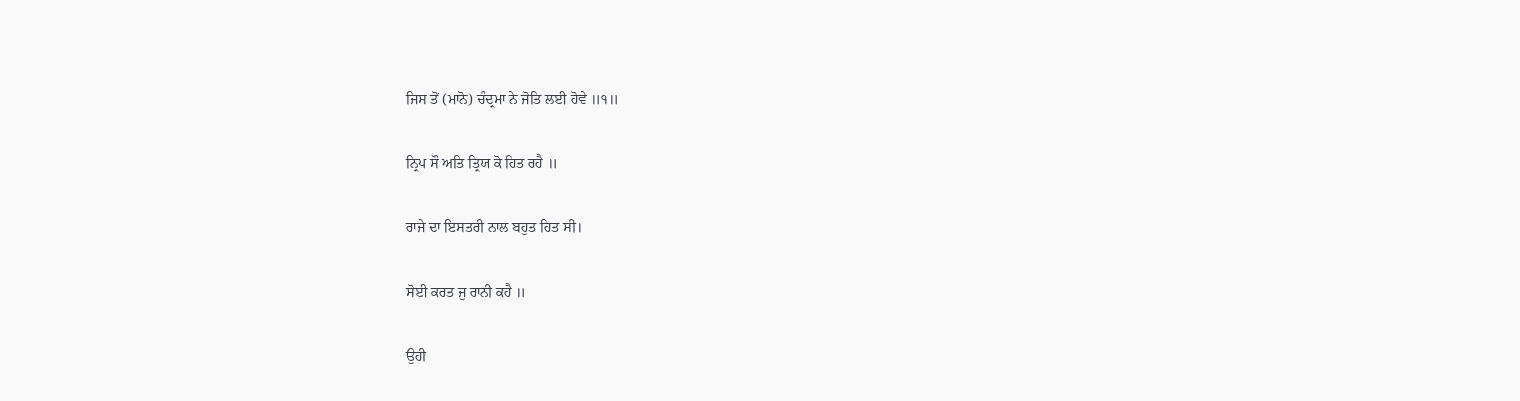ਜਿਸ ਤੋਂ (ਮਾਨੋ) ਚੰਦ੍ਰਮਾ ਨੇ ਜੋਤਿ ਲਈ ਹੋਵੇ ॥੧॥

ਨ੍ਰਿਪ ਸੌ ਅਤਿ ਤ੍ਰਿਯ ਕੋ ਹਿਤ ਰਹੈ ॥

ਰਾਜੇ ਦਾ ਇਸਤਰੀ ਨਾਲ ਬਹੁਤ ਹਿਤ ਸੀ।

ਸੋਈ ਕਰਤ ਜੁ ਰਾਨੀ ਕਹੈ ॥

ਉਹੀ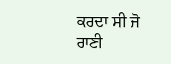ਕਰਦਾ ਸੀ ਜੋ ਰਾਣੀ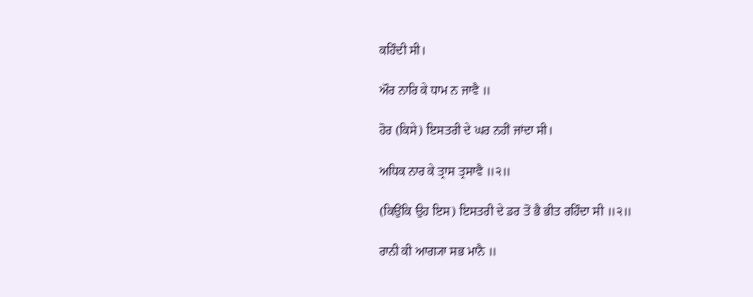ਕਹਿੰਦੀ ਸੀ।

ਔਰ ਨਾਰਿ ਕੇ ਧਾਮ ਨ ਜਾਵੈ ॥

ਹੋਰ (ਕਿਸੇ) ਇਸਤਰੀ ਦੇ ਘਰ ਨਹੀਂ ਜਾਂਦਾ ਸੀ।

ਅਧਿਕ ਨਾਰ ਕੇ ਤ੍ਰਾਸ ਤ੍ਰਸਾਵੈ ॥੨॥

(ਕਿਉਂਕਿ ਉਹ ਇਸ) ਇਸਤਰੀ ਦੇ ਡਰ ਤੋਂ ਭੈ ਭੀਤ ਰਹਿੰਦਾ ਸੀ ॥੨॥

ਰਾਨੀ ਕੀ ਆਗ੍ਯਾ ਸਭ ਮਾਨੈ ॥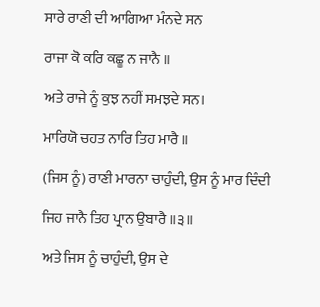ਸਾਰੇ ਰਾਣੀ ਦੀ ਆਗਿਆ ਮੰਨਦੇ ਸਨ

ਰਾਜਾ ਕੋ ਕਰਿ ਕਛੂ ਨ ਜਾਨੈ ॥

ਅਤੇ ਰਾਜੇ ਨੂੰ ਕੁਝ ਨਹੀਂ ਸਮਝਦੇ ਸਨ।

ਮਾਰਿਯੋ ਚਹਤ ਨਾਰਿ ਤਿਹ ਮਾਰੈ ॥

(ਜਿਸ ਨੂੰ) ਰਾਣੀ ਮਾਰਨਾ ਚਾਹੁੰਦੀ, ਉਸ ਨੂੰ ਮਾਰ ਦਿੰਦੀ

ਜਿਹ ਜਾਨੈ ਤਿਹ ਪ੍ਰਾਨ ਉਬਾਰੈ ॥੩॥

ਅਤੇ ਜਿਸ ਨੂੰ ਚਾਹੁੰਦੀ, ਉਸ ਦੇ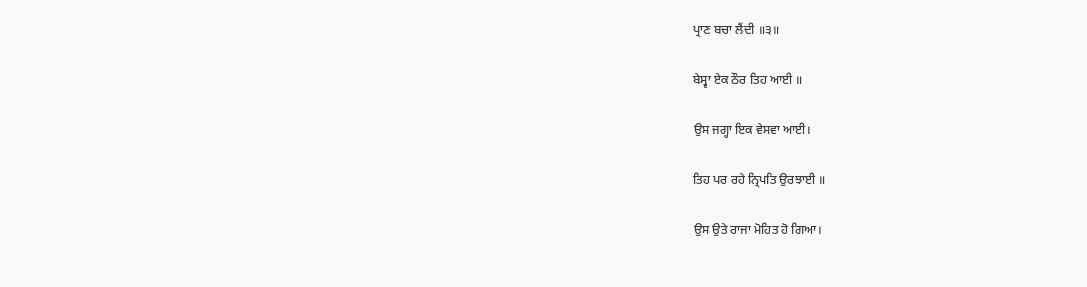ਪ੍ਰਾਣ ਬਚਾ ਲੈਂਦੀ ॥੩॥

ਬੇਸ੍ਵਾ ਏਕ ਠੌਰ ਤਿਹ ਆਈ ॥

ਉਸ ਜਗ੍ਹਾ ਇਕ ਵੇਸਵਾ ਆਈ।

ਤਿਹ ਪਰ ਰਹੇ ਨ੍ਰਿਪਤਿ ਉਰਝਾਈ ॥

ਉਸ ਉਤੇ ਰਾਜਾ ਮੋਹਿਤ ਹੋ ਗਿਆ।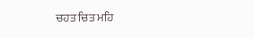ਚਹਤ ਚਿਤ ਮਹਿ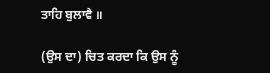ਤਾਹਿ ਬੁਲਾਵੈ ॥

(ਉਸ ਦਾ) ਚਿਤ ਕਰਦਾ ਕਿ ਉਸ ਨੂੰ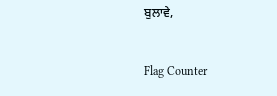ਬੁਲਾਵੇ,


Flag Counter